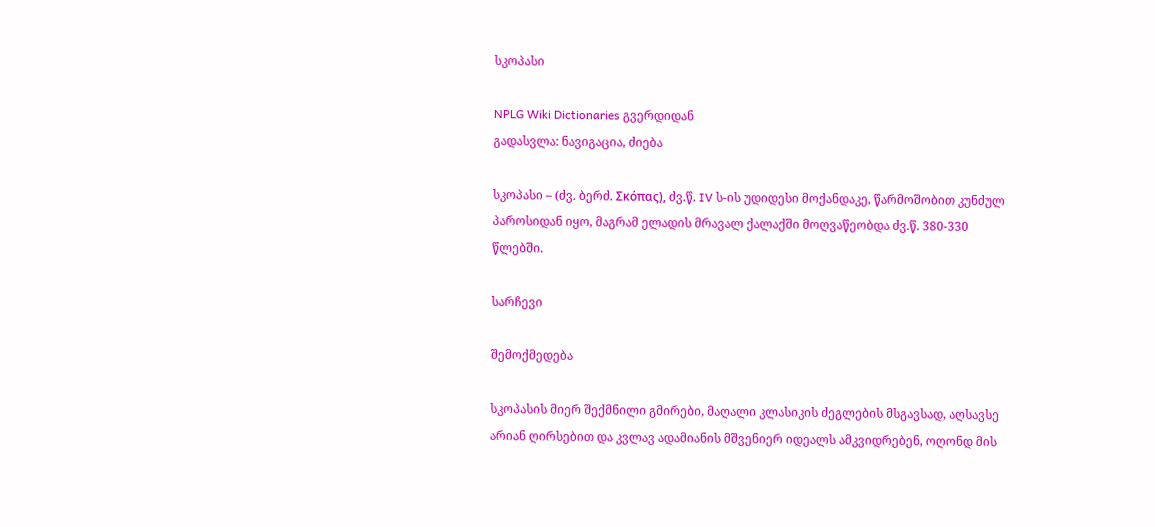სკოპასი

NPLG Wiki Dictionaries გვერდიდან
გადასვლა: ნავიგაცია, ძიება

სკოპასი – (ძვ. ბერძ. Σκόπας), ძვ.წ. IV ს-ის უდიდესი მოქანდაკე, წარმოშობით კუნძულ პაროსიდან იყო, მაგრამ ელადის მრავალ ქალაქში მოღვაწეობდა ძვ.წ. 380-330 წლებში.

სარჩევი

შემოქმედება

სკოპასის მიერ შექმნილი გმირები, მაღალი კლასიკის ძეგლების მსგავსად, აღსავსე არიან ღირსებით და კვლავ ადამიანის მშვენიერ იდეალს ამკვიდრებენ, ოღონდ მის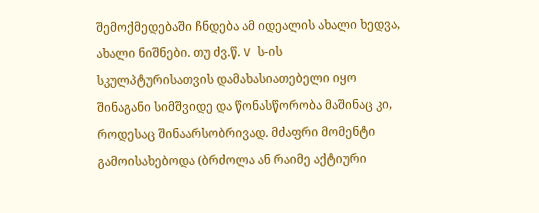შემოქმედებაში ჩნდება ამ იდეალის ახალი ხედვა, ახალი ნიშნები. თუ ძვ.წ. V ს-ის სკულპტურისათვის დამახასიათებელი იყო შინაგანი სიმშვიდე და წონასწორობა მაშინაც კი, როდესაც შინაარსობრივად. მძაფრი მომენტი გამოისახებოდა (ბრძოლა ან რაიმე აქტიური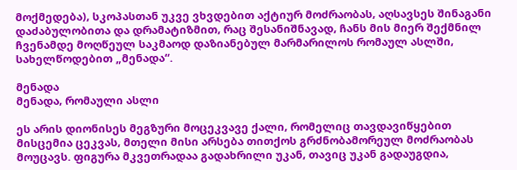მოქმედება), სკოპასთან უკვე ვხვდებით აქტიურ მოძრაობას, აღსავსეს შინაგანი დაძაბულობითა და დრამატიზმით, რაც შესანიშნავად, ჩანს მის მიერ შექმნილ ჩვენამდე მოღწეულ საკმაოდ დაზიანებულ მარმარილოს რომაულ ასლში, სახელწოდებით „მენადა“.

მენადა
მენადა, რომაული ასლი

ეს არის დიონისეს მეგზური მოცეკვავე ქალი, რომელიც თავდავიწყებით მისცემია ცეკვას, მთელი მისი არსება თითქოს გრძნობამორეულ მოძრაობას მოუცავს. ფიგურა მკვეთრადაა გადახრილი უკან, თავიც უკან გადაუგდია,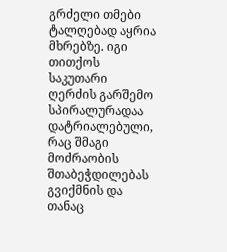გრძელი თმები ტალღებად აყრია მხრებზე. იგი თითქოს საკუთარი ღერძის გარშემო სპირალურადაა დატრიალებული, რაც შმაგი მოძრაობის შთაბეჭდილებას გვიქმნის და თანაც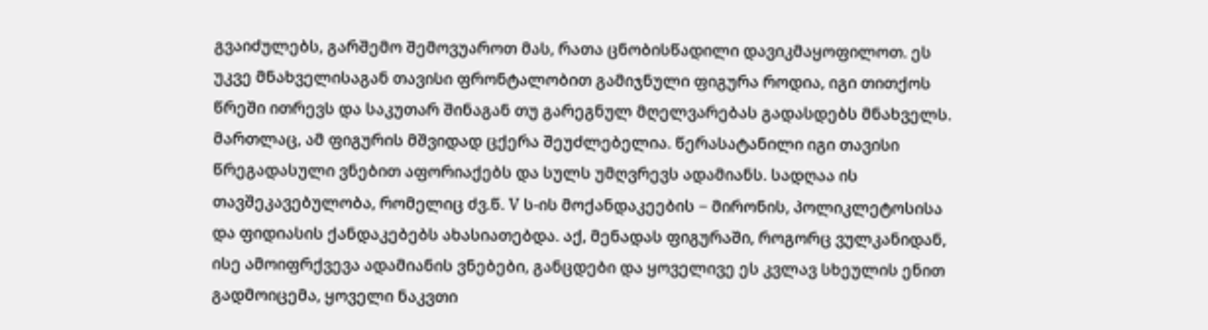გვაიძულებს, გარშემო შემოვუაროთ მას, რათა ცნობისწადილი დავიკმაყოფილოთ. ეს უკვე მნახველისაგან თავისი ფრონტალობით გამიჯნული ფიგურა როდია, იგი თითქოს წრეში ითრევს და საკუთარ შინაგან თუ გარეგნულ მღელვარებას გადასდებს მნახველს. მართლაც, ამ ფიგურის მშვიდად ცქერა შეუძლებელია. წერასატანილი იგი თავისი წრეგადასული ვნებით აფორიაქებს და სულს უმღვრევს ადამიანს. სადღაა ის თავშეკავებულობა, რომელიც ძვ.წ. V ს-ის მოქანდაკეების − მირონის, პოლიკლეტოსისა და ფიდიასის ქანდაკებებს ახასიათებდა. აქ, მენადას ფიგურაში, როგორც ვულკანიდან, ისე ამოიფრქვევა ადამიანის ვნებები, განცდები და ყოველივე ეს კვლავ სხეულის ენით გადმოიცემა, ყოველი ნაკვთი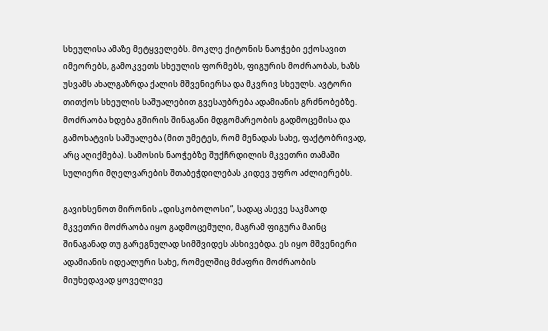სხეულისა ამაზე მეტყველებს. მოკლე ქიტონის ნაოჭები ექოსავით იმეორებს, გამოკვეთს სხეულის ფორმებს, ფიგურის მოძრაობას, ხაზს უსვამს ახალგაზრდა ქალის მშვენიერსა და მკვრივ სხეულს. ავტორი თითქოს სხეულის საშუალებით გვესაუბრება ადამიანის გრძნობებზე. მოძრაობა ხდება გშირის შინაგანი მდგომარეობის გადმოცემისა და გამოხატვის საშუალება (მით უმეტეს, რომ მენადას სახე, ფაქტობრივად, არც აღიქმება). სამოსის ნაოჭებზე შუქჩრდილის მკვეთრი თამაში სულიერი მღელვარების შთაბეჭდილებას კიდევ უფრო აძლიერებს.

გავიხსენოთ მირონის „დისკობოლოსი“, სადაც ასევე საკმაოდ მკვეთრი მოძრაობა იყო გადმოცემული, მაგრამ ფიგურა მაინც შინაგანად თუ გარეგნულად სიმშვიდეს ასხივებდა. ეს იყო მშვენიერი ადამიანის იდეალური სახე, რომელშიც მძაფრი მოძრაობის მიუხედავად ყოველივე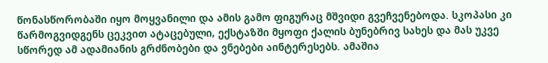წონასწორობაში იყო მოყვანილი და ამის გამო ფიგურაც მშვიდი გვეჩვენებოდა. სკოპასი კი წარმოგვიდგენს ცეკვით ატაცებული, ექსტაზში მყოფი ქალის ბუნებრივ სახეს და მას უკვე სწორედ ამ ადამიანის გრძნობები და ვნებები აინტერესებს. ამაშია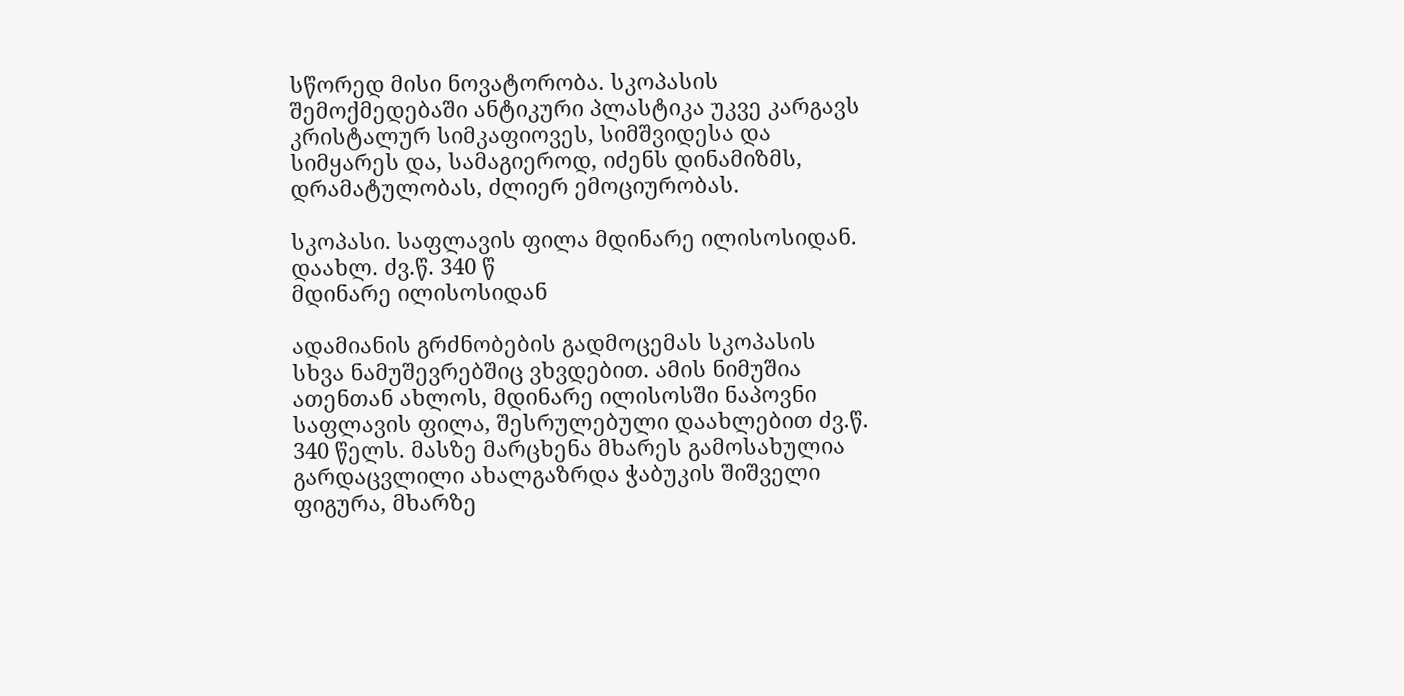სწორედ მისი ნოვატორობა. სკოპასის შემოქმედებაში ანტიკური პლასტიკა უკვე კარგავს კრისტალურ სიმკაფიოვეს, სიმშვიდესა და სიმყარეს და, სამაგიეროდ, იძენს დინამიზმს, დრამატულობას, ძლიერ ემოციურობას.

სკოპასი. საფლავის ფილა მდინარე ილისოსიდან. დაახლ. ძვ.წ. 340 წ
მდინარე ილისოსიდან

ადამიანის გრძნობების გადმოცემას სკოპასის სხვა ნამუშევრებშიც ვხვდებით. ამის ნიმუშია ათენთან ახლოს, მდინარე ილისოსში ნაპოვნი საფლავის ფილა, შესრულებული დაახლებით ძვ.წ. 340 წელს. მასზე მარცხენა მხარეს გამოსახულია გარდაცვლილი ახალგაზრდა ჭაბუკის შიშველი ფიგურა, მხარზე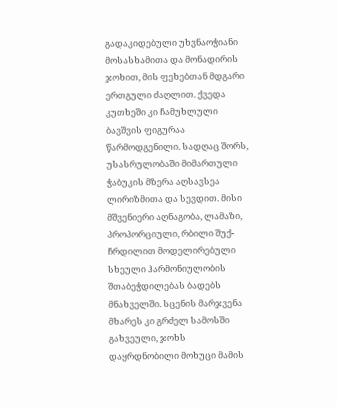გადაკიდებული უხვნაოჭიანი მოსასხამითა და მონადირის ჯოხით, მის ფეხებთან მდგარი ერთგული ძაღლით. ქვედა კუთხეში კი ჩამუხლული ბავშვის ფიგურაა წარმოდგენილი. სადღაც შორს, უსასრულობაში მიმართული ჭაბუკის მზერა აღსავსეა ლირიზმითა და სევდით. მისი მშვენიერი აღნაგობა, ლამაზი, პროპორციული, რბილი შუქ-ჩრდილით მოდელირებული სხეული ჰარმონიულობის შთაბეჭდილებას ბადებს მნახველში. სცენის მარჯვენა მხარეს კი გრძელ სამოსში გახვეული, ჯოხს დაყრდნობილი მოხუცი მამის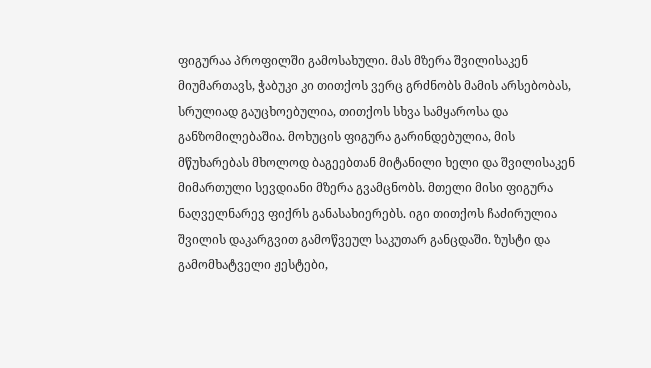ფიგურაა პროფილში გამოსახული. მას მზერა შვილისაკენ მიუმართავს, ჭაბუკი კი თითქოს ვერც გრძნობს მამის არსებობას, სრულიად გაუცხოებულია, თითქოს სხვა სამყაროსა და განზომილებაშია. მოხუცის ფიგურა გარინდებულია, მის მწუხარებას მხოლოდ ბაგეებთან მიტანილი ხელი და შვილისაკენ მიმართული სევდიანი მზერა გვამცნობს. მთელი მისი ფიგურა ნაღველნარევ ფიქრს განასახიერებს. იგი თითქოს ჩაძირულია შვილის დაკარგვით გამოწვეულ საკუთარ განცდაში. ზუსტი და გამომხატველი ჟესტები,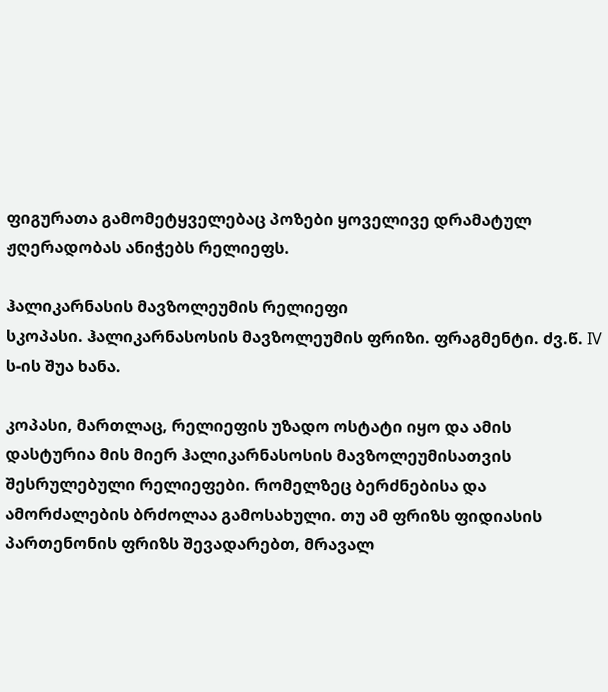ფიგურათა გამომეტყველებაც პოზები ყოველივე დრამატულ ჟღერადობას ანიჭებს რელიეფს.

ჰალიკარნასის მავზოლეუმის რელიეფი
სკოპასი. ჰალიკარნასოსის მავზოლეუმის ფრიზი. ფრაგმენტი. ძვ.წ. IV ს-ის შუა ხანა.

კოპასი, მართლაც, რელიეფის უზადო ოსტატი იყო და ამის დასტურია მის მიერ ჰალიკარნასოსის მავზოლეუმისათვის შესრულებული რელიეფები. რომელზეც ბერძნებისა და ამორძალების ბრძოლაა გამოსახული. თუ ამ ფრიზს ფიდიასის პართენონის ფრიზს შევადარებთ, მრავალ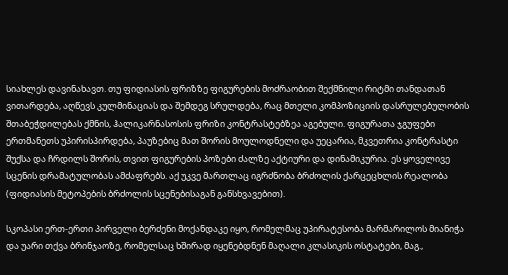სიახლეს დავინახავთ. თუ ფიდიასის ფრიზზე ფიგურების მოძრაობით შექმნილი რიტმი თანდათან ვითარდება, აღწევს კულმინაციას და შემდეგ სრულდება, რაც მთელი კომპოზიციის დასრულებულობის შთაბეჭდილებას ქმნის, ჰალიკარნასოსის ფრიზი კონტრასტებზეა აგებული. ფიგურათა ჯგუფები ერთმანეთს უპირისპირდება, პაუზებიც მათ შორის მოულოდნელი და უეცარია, მკვეთრია კონტრასტი შუქსა და ჩრდილს შორის, თვით ფიგურების პოზები ძალზე აქტიური და დინამიკურია. ეს ყოველივე სცენის დრამატულობას ამძაფრებს. აქ უკვე მართლაც იგრძნობა ბრძოლის ქარცეცხლის რეალობა (ფიდიასის მეტოპების ბრძოლის სცენებისაგან განსხვავებით).

სკოპასი ერთ-ერთი პირველი ბერძენი მოქანდაკე იყო, რომელმაც უპირატესობა მარმარილოს მიანიჭა და უარი თქვა ბრინჯაოზე, რომელსაც ხშირად იყენებდნენ მაღალი კლასიკის ოსტატები, მაგ.,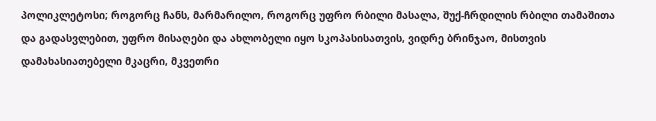პოლიკლეტოსი; როგორც ჩანს, მარმარილო, როგორც უფრო რბილი მასალა, შუქ-ჩრდილის რბილი თამაშითა და გადასვლებით, უფრო მისაღები და ახლობელი იყო სკოპასისათვის, ვიდრე ბრინჯაო, მისთვის დამახასიათებელი მკაცრი, მკვეთრი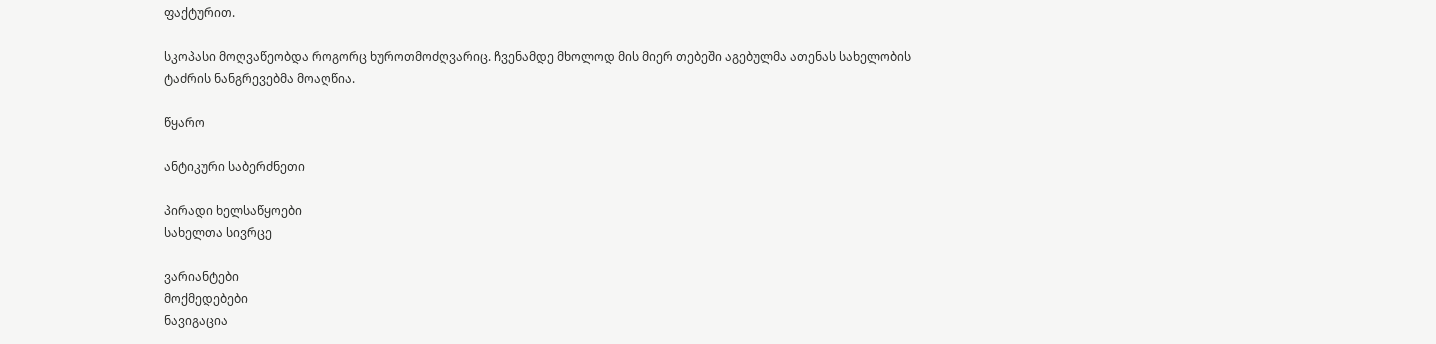ფაქტურით.

სკოპასი მოღვაწეობდა როგორც ხუროთმოძღვარიც. ჩვენამდე მხოლოდ მის მიერ თებეში აგებულმა ათენას სახელობის ტაძრის ნანგრევებმა მოაღწია.

წყარო

ანტიკური საბერძნეთი

პირადი ხელსაწყოები
სახელთა სივრცე

ვარიანტები
მოქმედებები
ნავიგაცია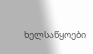ხელსაწყოები